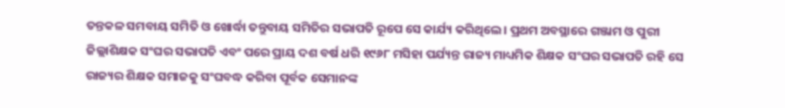ତନ୍ତକଳ ସମବାୟ ସମିତି ଓ ଖୋର୍ଦ୍ଧା ତନ୍ତୁବାୟ ସମିତିର ସଭାପତି ରୂପେ ସେ କାର୍ଯ୍ୟ କରିଥିଲେ । ପ୍ରଥମ ଅବସ୍ଥାରେ ଗଞ୍ଜାମ ଓ ପୁରୀ ଜିଲ୍ଲାଶିକ୍ଷକ ସଂଘର ସଭାପତି ଏବଂ ପରେ ପ୍ରାୟ ଦଶ ବର୍ଷ ଧରି ୧୯୬୮ ମସିହା ପର୍ଯ୍ୟନ୍ତ ରାଜ୍ୟ ମାଧ୍ୟମିକ ଶିକ୍ଷକ ସଂଘର ସଭାପତି ରହି ସେ ରାଜ୍ୟର ଶିକ୍ଷକ ସମାଜକୁ ସଂଘବଦ୍ଧ କରିବା ପୂର୍ବକ ସେମାନଙ୍କ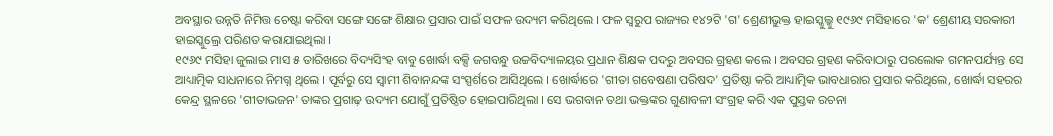ଅବସ୍ଥାର ଉନ୍ନତି ନିମିତ୍ତ ଚେଷ୍ଟା କରିବା ସଙ୍ଗେ ସଙ୍ଗେ ଶିକ୍ଷାର ପ୍ରସାର ପାଇଁ ସଫଳ ଉଦ୍ୟମ କରିଥିଲେ । ଫଳ ସ୍ୱରୁପ ରାଜ୍ୟର ୧୪୨ଟି 'ଗ' ଶ୍ରେଣୀଭୁକ୍ତ ହାଇସ୍କୁଲ୍କୁ ୧୯୬୯ ମସିହାରେ 'କ' ଶ୍ରେଣୀୟ ସରକାରୀ ହାଇସ୍କୁଲ୍ରେ ପରିଣତ କରାଯାଇଥିଲା ।
୧୯୬୯ ମସିହା ଜୁଲାଇ ମାସ ୫ ତାରିଖରେ ବିଦ୍ୟସିଂହ ବାବୁ ଖୋର୍ଦ୍ଧା ବକ୍ସି ଜଗବନ୍ଧୁ ଉଚ୍ଚବିଦ୍ୟାଳୟର ପ୍ରଧାନ ଶିକ୍ଷକ ପଦରୁ ଅବସର ଗ୍ରହଣ କଲେ । ଅବସର ଗ୍ରହଣ କରିବାଠାରୁ ପରଲୋକ ଗମନପର୍ଯ୍ୟନ୍ତ ସେ ଆଧ୍ୟାତ୍ମିକ ସାଧନାରେ ନିମଗ୍ନ ଥିଲେ । ପୂର୍ବରୁ ସେ ସ୍ୱାମୀ ଶିବାନନ୍ଦଙ୍କ ସଂସ୍ପର୍ଶରେ ଆସିଥିଲେ । ଖୋର୍ଦ୍ଧାରେ 'ଗୀତା ଗବେଷଣା ପରିଷଦ' ପ୍ରତିଷ୍ଠା କରି ଆଧ୍ୟାତ୍ମିକ ଭାବଧାରାର ପ୍ରସାର କରିଥିଲେ, ଖୋର୍ଦ୍ଧା ସହରର କେନ୍ଦ୍ର ସ୍ଥଳରେ 'ଗୀତାଭଜନ' ତାଙ୍କର ପ୍ରଗାଢ଼ ଉଦ୍ୟମ ଯୋଗୁଁ ପ୍ରତିଷ୍ଠିତ ହୋଇପାରିଥିଲା । ସେ ଭଗବାନ ତଥା ଭକ୍ତଙ୍କର ଗୁଣାବଳୀ ସଂଗ୍ରହ କରି ଏକ ପୁସ୍ତକ ରଚନା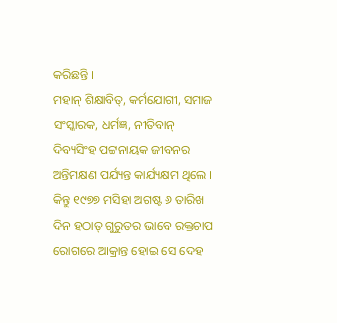କରିଛନ୍ତି ।
ମହାନ୍ ଶିକ୍ଷାବିତ୍, କର୍ମଯୋଗୀ, ସମାଜ ସଂସ୍କାରକ, ଧର୍ମଜ୍ଞ, ନୀତିବାନ୍ ଦିବ୍ୟସିଂହ ପଟ୍ଟନାୟକ ଜୀବନର ଅନ୍ତିମକ୍ଷଣ ପର୍ଯ୍ୟନ୍ତ କାର୍ଯ୍ୟକ୍ଷମ ଥିଲେ । କିନ୍ତୁ ୧୯୭୭ ମସିହା ଅଗଷ୍ଟ ୬ ତାରିଖ ଦିନ ହଠାତ୍ ଗୁରୁତର ଭାବେ ରକ୍ତଚାପ ରୋଗରେ ଆକ୍ରାନ୍ତ ହୋଇ ସେ ଦେହ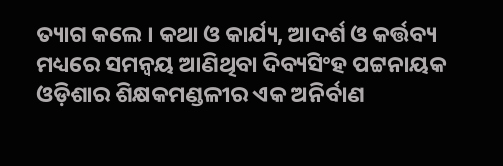ତ୍ୟାଗ କଲେ । କଥା ଓ କାର୍ଯ୍ୟ, ଆଦର୍ଶ ଓ କର୍ତ୍ତବ୍ୟ ମଧ୍ୟରେ ସମନ୍ୱୟ ଆଣିଥିବା ଦିବ୍ୟସିଂହ ପଟ୍ଟନାୟକ ଓଡ଼ିଶାର ଶିକ୍ଷକମଣ୍ଡଳୀର ଏକ ଅନିର୍ବାଣ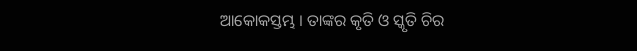ଆକୋକସ୍ତମ୍ଭ । ତାଙ୍କର କୃତି ଓ ସ୍କୃତି ଚିର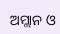ଅମ୍ଲାନ ଓ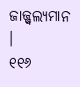ଜାଜ୍ଜ୍ୱଲ୍ୟମାନ ।
୧୧୬